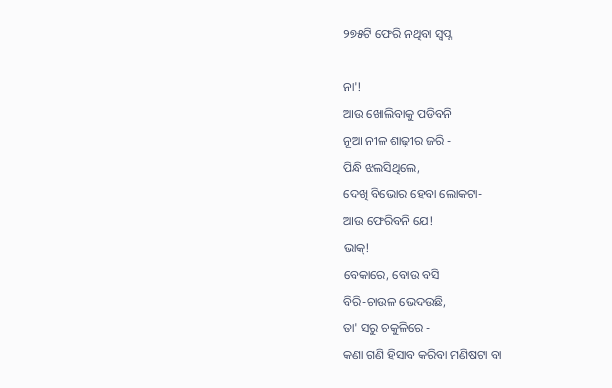୨୭୫ଟି ଫେରି ନଥିବା ସ୍ୱପ୍ନ

ନା'!
ଆଉ ଖୋଲିବାକୁ ପଡିବନି
ନୂଆ ନୀଳ ଶାଢ଼ୀର ଜରି -
ପିନ୍ଧି ଝଲସିଥିଲେ,
ଦେଖି ବିଭୋର ହେବା ଲୋକଟା-
ଆଉ ଫେରିବନି ଯେ!
ଭାକ୍!
ବେକାରେ, ବୋଉ ବସି
ବିରି-ଚାଉଳ ଭେଦଉଛି,
ତା' ସରୁ ଚକୁଳିରେ -
କଣା ଗଣି ହିସାବ କରିବା ମଣିଷଟା ବା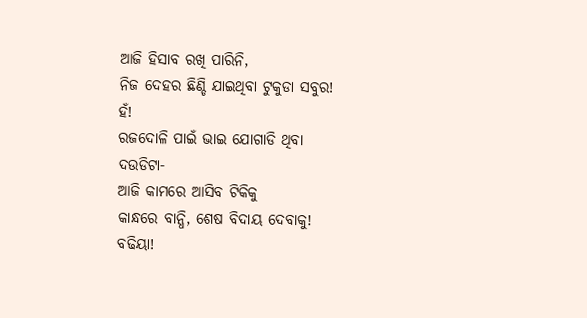ଆଜି ହିସାବ ରଖି ପାରିନି,
ନିଜ ଦେହର ଛିଣ୍ଡି ଯାଇଥିବା ଟୁକୁଡା ସବୁର!
ହଁ!
ରଜଦୋଳି ପାଇଁ ଭାଇ ଯୋଗାଡି ଥିବା
ଦଉଡିଟା-
ଆଜି କାମରେ ଆସିବ ଟିକିକୁ
କାନ୍ଧରେ ବାନ୍ଧି, ଶେଷ ବିଦାୟ ଦେବାକୁ!
ବଢିୟା!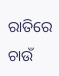ରାତିରେ ଚାଉଁ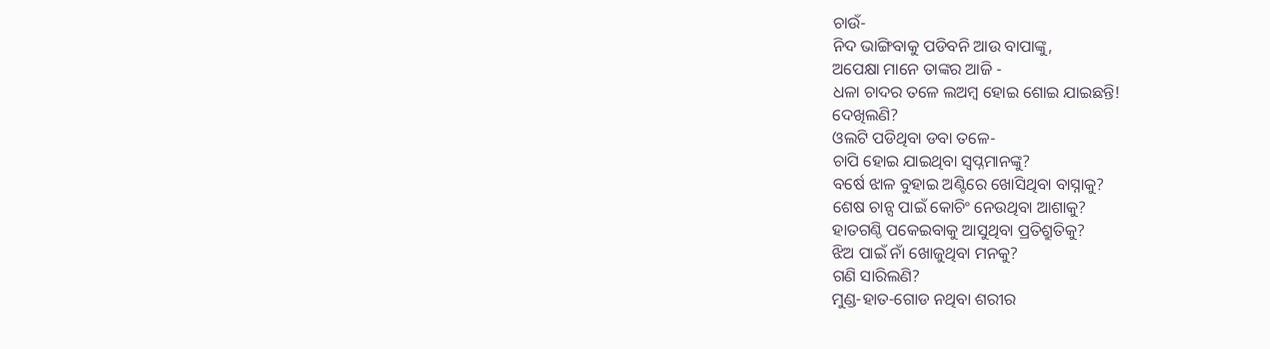ଚାଉଁ-
ନିଦ ଭାଙ୍ଗିବାକୁ ପଡିବନି ଆଉ ବାପାଙ୍କୁ,
ଅପେକ୍ଷା ମାନେ ତାଙ୍କର ଆଜି -
ଧଳା ଚାଦର ତଳେ ଲଅମ୍ବ ହୋଇ ଶୋଇ ଯାଇଛନ୍ତି!
ଦେଖିଲଣି?
ଓଲଟି ପଡିଥିବା ଡବା ତଳେ-
ଚାପି ହୋଇ ଯାଇଥିବା ସ୍ବପ୍ନମାନଙ୍କୁ?
ବର୍ଷେ ଝାଳ ବୁହାଇ ଅଣ୍ଟିରେ ଖୋସିଥିବା ବାସ୍ନାକୁ?
ଶେଷ ଚାନ୍ସ ପାଇଁ କୋଚିଂ ନେଉଥିବା ଆଶାକୁ?
ହାତଗଣ୍ଠି ପକେଇବାକୁ ଆସୁଥିବା ପ୍ରତିଶ୍ରୁତିକୁ?
ଝିଅ ପାଇଁ ନାଁ ଖୋଜୁଥିବା ମନକୁ?
ଗଣି ସାରିଲଣି?
ମୁଣ୍ଡ-ହାତ-ଗୋଡ ନଥିବା ଶରୀର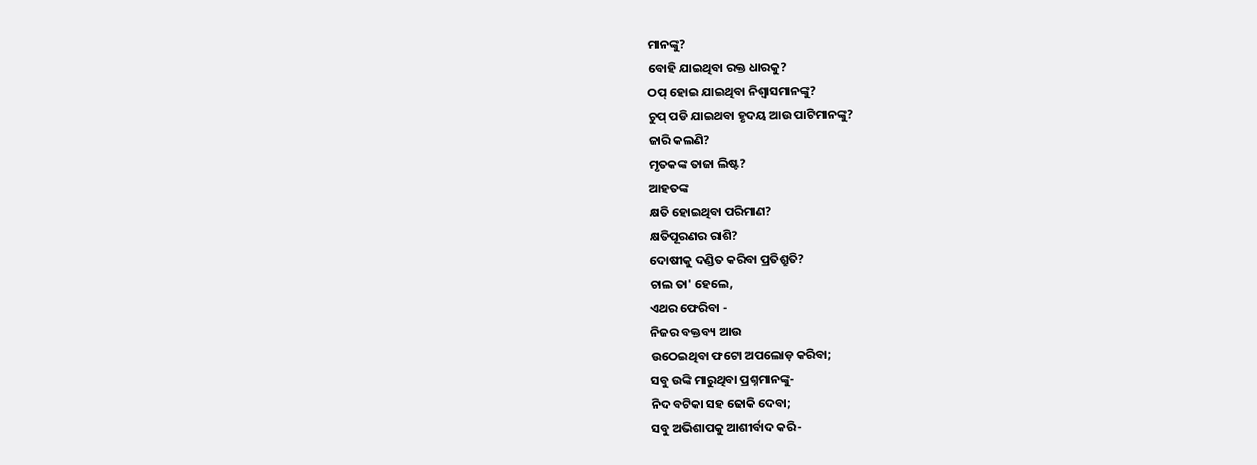ମାନଙ୍କୁ?
ବୋହି ଯାଇଥିବା ରକ୍ତ ଧାରକୁ?
ଠପ୍ ହୋଇ ଯାଇଥିବା ନିଶ୍ବାସମାନଙ୍କୁ?
ଚୁପ୍ ପଡି ଯାଇଥବା ହୃଦୟ ଆଉ ପାଟିମାନଙ୍କୁ?
ଜାରି କଲଣି?
ମୃତକଙ୍କ ତାଜା ଲିଷ୍ଟ?
ଆହତଙ୍କ
କ୍ଷତି ହୋଇଥିବା ପରିମାଣ?
କ୍ଷତିପୂରଣର ରାଶି?
ଦୋଷୀକୁ ଦଣ୍ଡିତ କରିବା ପ୍ରତିଶ୍ରୁତି?
ଚାଲ ତା' ହେଲେ,
ଏଥର ଫେରିବା -
ନିଜର ବକ୍ତବ୍ୟ ଆଉ
ଉଠେଇଥିବା ଫଟୋ ଅପଲୋଡ଼ କରିବା;
ସବୁ ଉଙ୍କି ମାରୁଥିବା ପ୍ରଶ୍ନମାନଙ୍କୁ-
ନିଦ ବଟିକା ସହ ଢୋକି ଦେବା;
ସବୁ ଅଭିଶାପକୁ ଆଶୀର୍ବାଦ କରି-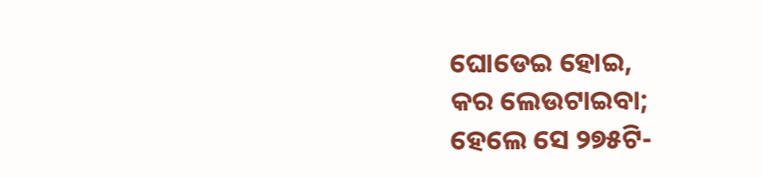ଘୋଡେଇ ହୋଇ,
କର ଲେଉଟାଇବା;
ହେଲେ ସେ ୨୭୫ଟି-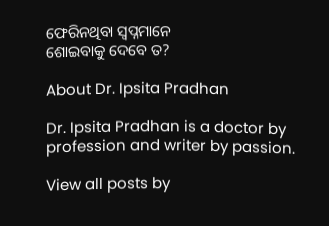ଫେରିନଥିବା ସ୍ବପ୍ନମାନେ
ଶୋଇବାକୁ ଦେବେ ତ?

About Dr. Ipsita Pradhan

Dr. Ipsita Pradhan is a doctor by profession and writer by passion.

View all posts by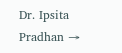Dr. Ipsita Pradhan →